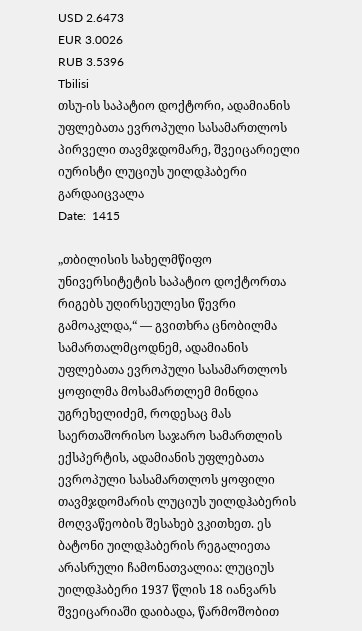USD 2.6473
EUR 3.0026
RUB 3.5396
Tbilisi
თსუ-ის საპატიო დოქტორი, ადამიანის უფლებათა ევროპული სასამართლოს პირველი თავმჯდომარე, შვეიცარიელი იურისტი ლუციუს უილდჰაბერი გარდაიცვალა
Date:  1415

„თბილისის სახელმწიფო უნივერსიტეტის საპატიო დოქტორთა რიგებს უღირსეულესი წევრი გამოაკლდა,“ — გვითხრა ცნობილმა სამართალმცოდნემ, ადამიანის უფლებათა ევროპული სასამართლოს ყოფილმა მოსამართლემ მინდია უგრეხელიძემ, როდესაც მას საერთაშორისო საჯარო სამართლის ექსპერტის, ადამიანის უფლებათა ევროპული სასამართლოს ყოფილი თავმჯდომარის ლუციუს უილდჰაბერის მოღვაწეობის შესახებ ვკითხეთ. ეს ბატონი უილდჰაბერის რეგალიეთა არასრული ჩამონათვალია: ლუციუს უილდჰაბერი 1937 წლის 18 იანვარს შვეიცარიაში დაიბადა, წარმოშობით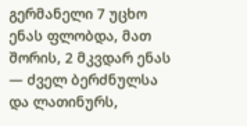გერმანელი 7 უცხო ენას ფლობდა, მათ შორის, 2 მკვდარ ენას — ძველ ბერძნულსა და ლათინურს,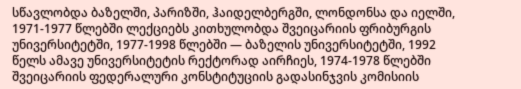სწავლობდა ბაზელში, პარიზში, ჰაიდელბერგში, ლონდონსა და იელში, 1971-1977 წლებში ლექციებს კითხულობდა შვეიცარიის ფრიბურგის უნივერსიტეტში, 1977-1998 წლებში — ბაზელის უნივერსიტეტში, 1992 წელს ამავე უნივერსიტეტის რექტორად აირჩიეს, 1974-1978 წლებში შვეიცარიის ფედერალური კონსტიტუციის გადასინჯვის კომისიის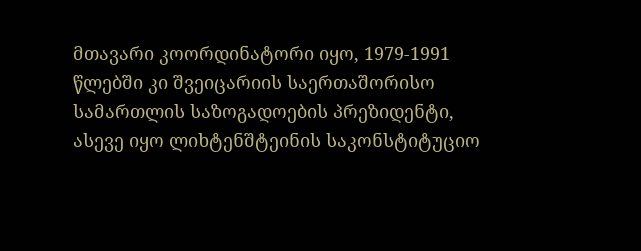მთავარი კოორდინატორი იყო, 1979-1991 წლებში კი შვეიცარიის საერთაშორისო სამართლის საზოგადოების პრეზიდენტი, ასევე იყო ლიხტენშტეინის საკონსტიტუციო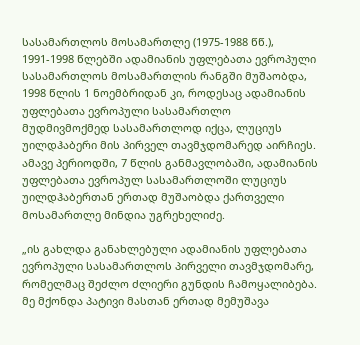სასამართლოს მოსამართლე (1975-1988 წწ.), 1991-1998 წლებში ადამიანის უფლებათა ევროპული სასამართლოს მოსამართლის რანგში მუშაობდა, 1998 წლის 1 ნოემბრიდან კი, როდესაც ადამიანის უფლებათა ევროპული სასამართლო მუდმივმოქმედ სასამართლოდ იქცა, ლუციუს უილდჰაბერი მის პირველ თავმჯდომარედ აირჩიეს. ამავე პერიოდში, 7 წლის განმავლობაში, ადამიანის უფლებათა ევროპულ სასამართლოში ლუციუს უილდჰაბერთან ერთად მუშაობდა ქართველი მოსამართლე მინდია უგრეხელიძე.

„ის გახლდა განახლებული ადამიანის უფლებათა ევროპული სასამართლოს პირველი თავმჯდომარე, რომელმაც შეძლო ძლიერი გუნდის ჩამოყალიბება. მე მქონდა პატივი მასთან ერთად მემუშავა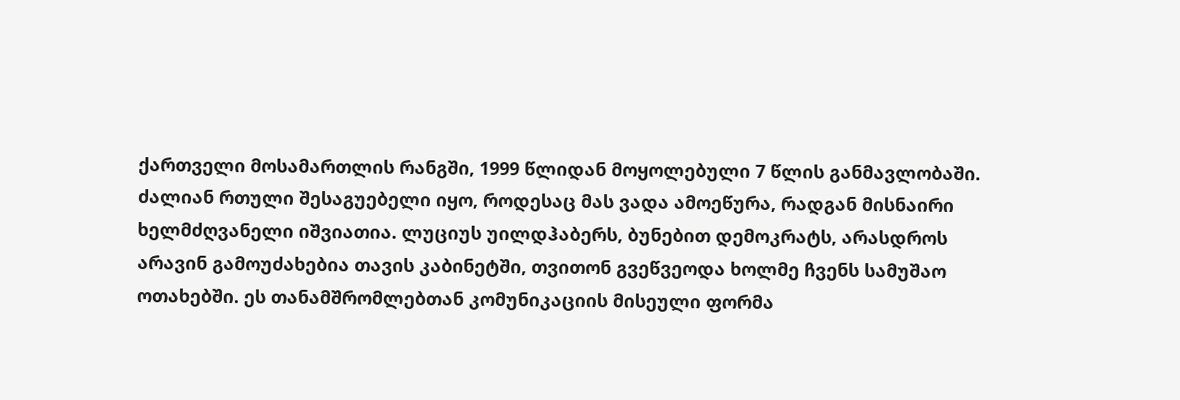ქართველი მოსამართლის რანგში, 1999 წლიდან მოყოლებული 7 წლის განმავლობაში. ძალიან რთული შესაგუებელი იყო, როდესაც მას ვადა ამოეწურა, რადგან მისნაირი ხელმძღვანელი იშვიათია. ლუციუს უილდჰაბერს, ბუნებით დემოკრატს, არასდროს არავინ გამოუძახებია თავის კაბინეტში, თვითონ გვეწვეოდა ხოლმე ჩვენს სამუშაო ოთახებში. ეს თანამშრომლებთან კომუნიკაციის მისეული ფორმა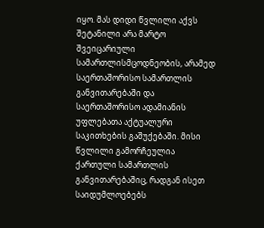იყო. მას დიდი წვლილი აქვს შეტანილი არა მარტო შვეიცარიული სამართლისმცოდნეობის, არამედ საერთაშორისო სამართლის განვითარებაში და საერთაშორისო ადამიანის უფლებათა აქტუალური საკითხების გაშუქებაში. მისი წვლილი გამორჩეულია ქართული სამართლის განვითარებაშიც, რადგან ისეთ საიდუმლოებებს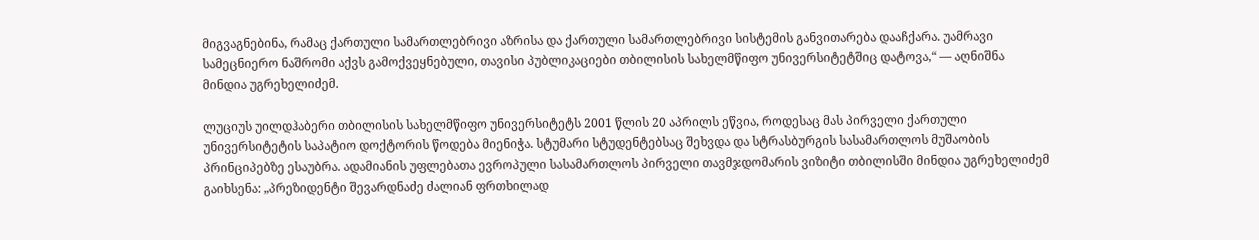მიგვაგნებინა, რამაც ქართული სამართლებრივი აზრისა და ქართული სამართლებრივი სისტემის განვითარება დააჩქარა. უამრავი სამეცნიერო ნაშრომი აქვს გამოქვეყნებული, თავისი პუბლიკაციები თბილისის სახელმწიფო უნივერსიტეტშიც დატოვა,“ — აღნიშნა მინდია უგრეხელიძემ.

ლუციუს უილდჰაბერი თბილისის სახელმწიფო უნივერსიტეტს 2001 წლის 20 აპრილს ეწვია, როდესაც მას პირველი ქართული უნივერსიტეტის საპატიო დოქტორის წოდება მიენიჭა. სტუმარი სტუდენტებსაც შეხვდა და სტრასბურგის სასამართლოს მუშაობის პრინციპებზე ესაუბრა. ადამიანის უფლებათა ევროპული სასამართლოს პირველი თავმჯდომარის ვიზიტი თბილისში მინდია უგრეხელიძემ გაიხსენა: „პრეზიდენტი შევარდნაძე ძალიან ფრთხილად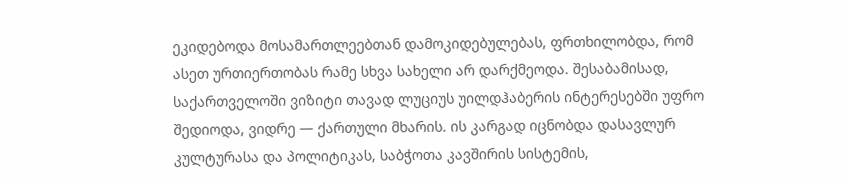ეკიდებოდა მოსამართლეებთან დამოკიდებულებას, ფრთხილობდა, რომ ასეთ ურთიერთობას რამე სხვა სახელი არ დარქმეოდა. შესაბამისად, საქართველოში ვიზიტი თავად ლუციუს უილდჰაბერის ინტერესებში უფრო შედიოდა, ვიდრე — ქართული მხარის. ის კარგად იცნობდა დასავლურ კულტურასა და პოლიტიკას, საბჭოთა კავშირის სისტემის,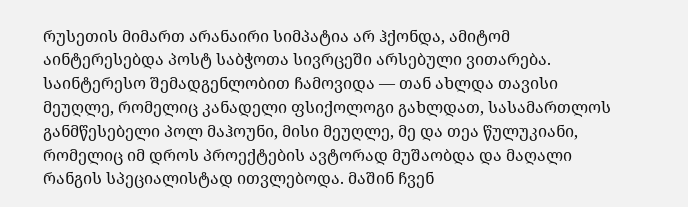რუსეთის მიმართ არანაირი სიმპატია არ ჰქონდა, ამიტომ აინტერესებდა პოსტ საბჭოთა სივრცეში არსებული ვითარება. საინტერესო შემადგენლობით ჩამოვიდა — თან ახლდა თავისი მეუღლე, რომელიც კანადელი ფსიქოლოგი გახლდათ, სასამართლოს განმწესებელი პოლ მაჰოუნი, მისი მეუღლე, მე და თეა წულუკიანი, რომელიც იმ დროს პროექტების ავტორად მუშაობდა და მაღალი რანგის სპეციალისტად ითვლებოდა. მაშინ ჩვენ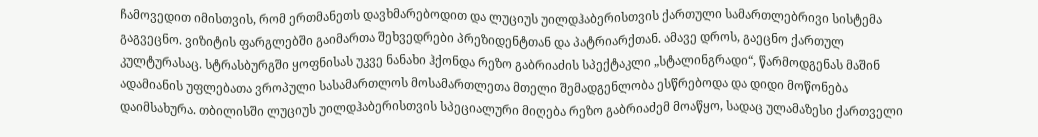ჩამოვედით იმისთვის, რომ ერთმანეთს დავხმარებოდით და ლუციუს უილდჰაბერისთვის ქართული სამართლებრივი სისტემა გაგვეცნო. ვიზიტის ფარგლებში გაიმართა შეხვედრები პრეზიდენტთან და პატრიარქთან. ამავე დროს, გაეცნო ქართულ კულტურასაც. სტრასბურგში ყოფნისას უკვე ნანახი ჰქონდა რეზო გაბრიაძის სპექტაკლი „სტალინგრადი“, წარმოდგენას მაშინ ადამიანის უფლებათა ვროპული სასამართლოს მოსამართლეთა მთელი შემადგენლობა ესწრებოდა და დიდი მოწონება დაიმსახურა. თბილისში ლუციუს უილდჰაბერისთვის სპეციალური მიღება რეზო გაბრიაძემ მოაწყო, სადაც ულამაზესი ქართველი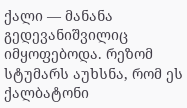ქალი — მანანა გედევანიშვილიც იმყოფებოდა. რეზომ სტუმარს აუხსნა, რომ ეს ქალბატონი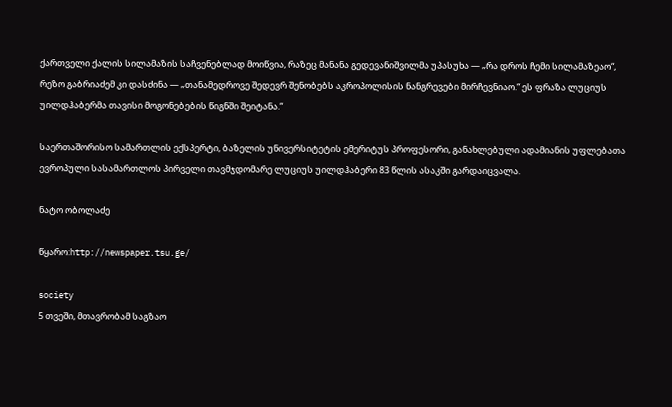ქართველი ქალის სილამაზის საჩვენებლად მოიწვია, რაზეც მანანა გედევანიშვილმა უპასუხა — „რა დროს ჩემი სილამაზეაო“, რეზო გაბრიაძემ კი დასძინა — „თანამედროვე შედევრ შენობებს აკროპოლისის ნანგრევები მირჩევნიაო.“ ეს ფრაზა ლუციუს უილდჰაბერმა თავისი მოგონებების წიგნში შეიტანა.“

საერთაშორისო სამართლის ექსპერტი, ბაზელის უნივერსიტეტის ემერიტუს პროფესორი, განახლებული ადამიანის უფლებათა ევროპული სასამართლოს პირველი თავმჯდომარე ლუციუს უილდჰაბერი 83 წლის ასაკში გარდაიცვალა.

ნატო ობოლაძე

წყარო:http://newspaper.tsu.ge/

society
5 თვეში, მთავრობამ საგზაო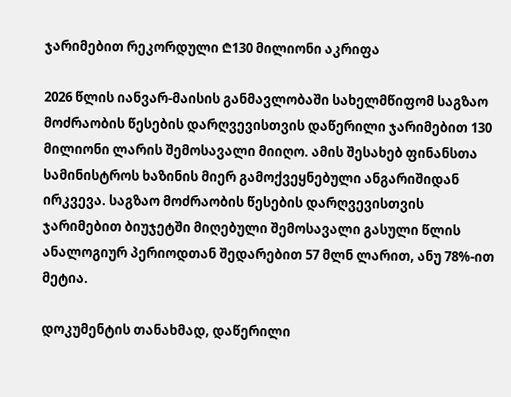ჯარიმებით რეკორდული ₾130 მილიონი აკრიფა

2026 წლის იანვარ-მაისის განმავლობაში სახელმწიფომ საგზაო მოძრაობის წესების დარღვევისთვის დაწერილი ჯარიმებით 130 მილიონი ლარის შემოსავალი მიიღო. ამის შესახებ ფინანსთა სამინისტროს ხაზინის მიერ გამოქვეყნებული ანგარიშიდან ირკვევა. საგზაო მოძრაობის წესების დარღვევისთვის ჯარიმებით ბიუჯეტში მიღებული შემოსავალი გასული წლის ანალოგიურ პერიოდთან შედარებით 57 მლნ ლარით, ანუ 78%-ით მეტია.

დოკუმენტის თანახმად, დაწერილი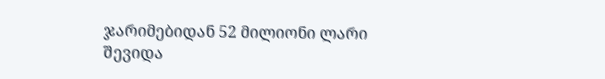ჯარიმებიდან 52 მილიონი ლარი შევიდა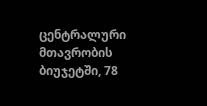ცენტრალური მთავრობის ბიუჯეტში, 78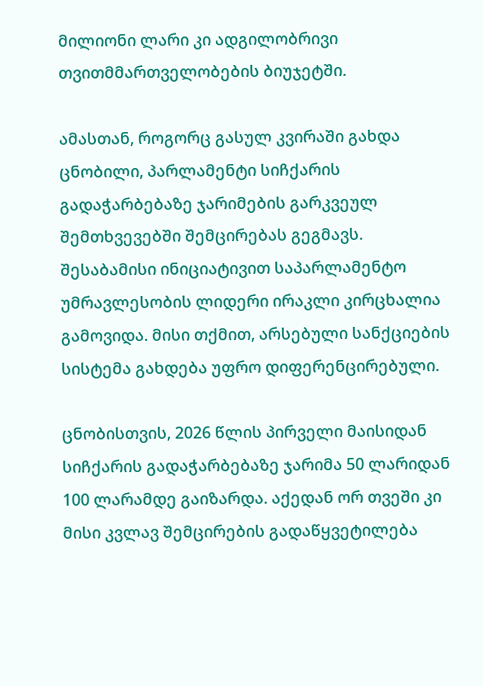მილიონი ლარი კი ადგილობრივი თვითმმართველობების ბიუჯეტში.

ამასთან, როგორც გასულ კვირაში გახდა ცნობილი, პარლამენტი სიჩქარის გადაჭარბებაზე ჯარიმების გარკვეულ შემთხვევებში შემცირებას გეგმავს. შესაბამისი ინიციატივით საპარლამენტო უმრავლესობის ლიდერი ირაკლი კირცხალია გამოვიდა. მისი თქმით, არსებული სანქციების სისტემა გახდება უფრო დიფერენცირებული.

ცნობისთვის, 2026 წლის პირველი მაისიდან სიჩქარის გადაჭარბებაზე ჯარიმა 50 ლარიდან 100 ლარამდე გაიზარდა. აქედან ორ თვეში კი მისი კვლავ შემცირების გადაწყვეტილება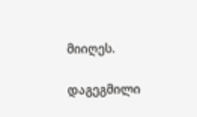მიიღეს.

დაგეგმილი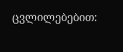ცვლილებებით: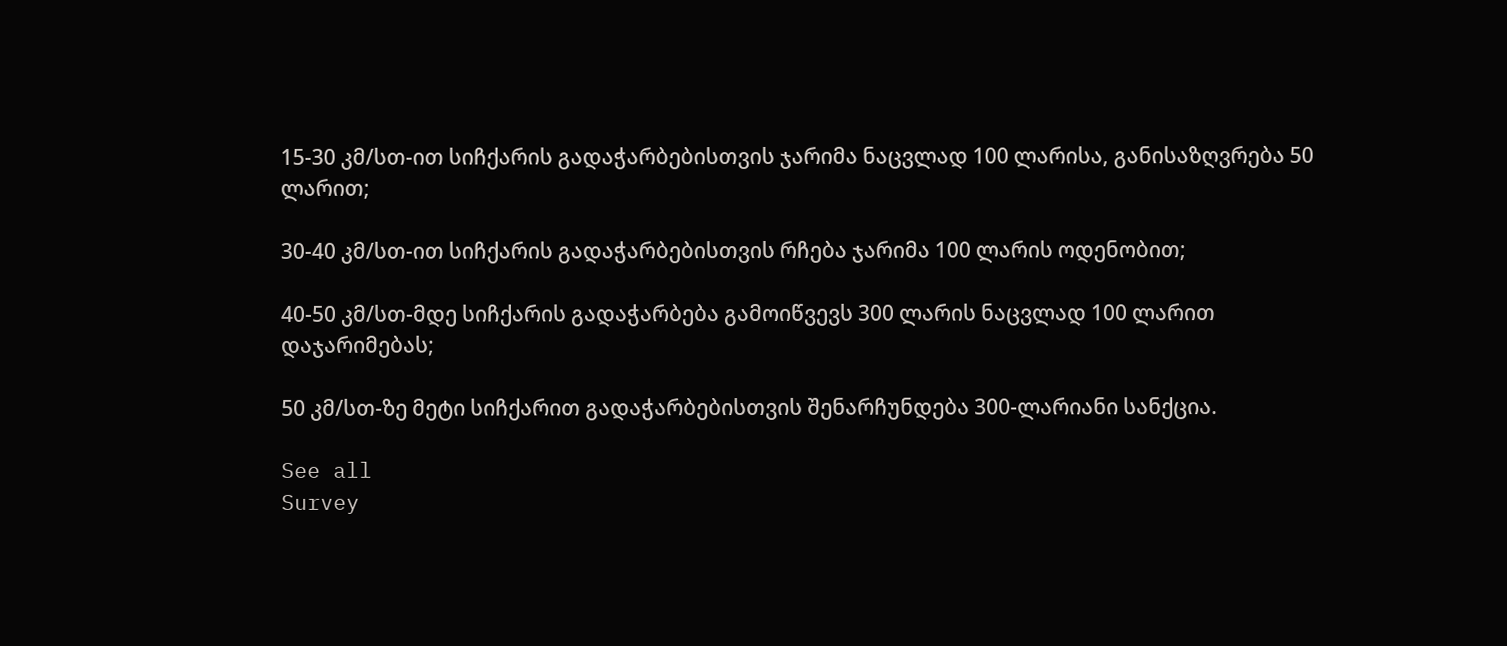15-30 კმ/სთ-ით სიჩქარის გადაჭარბებისთვის ჯარიმა ნაცვლად 100 ლარისა, განისაზღვრება 50 ლარით;

30-40 კმ/სთ-ით სიჩქარის გადაჭარბებისთვის რჩება ჯარიმა 100 ლარის ოდენობით;

40-50 კმ/სთ-მდე სიჩქარის გადაჭარბება გამოიწვევს 300 ლარის ნაცვლად 100 ლარით დაჯარიმებას;

50 კმ/სთ-ზე მეტი სიჩქარით გადაჭარბებისთვის შენარჩუნდება 300-ლარიანი სანქცია.

See all
Survey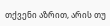თქვენი აზრით, არის თუ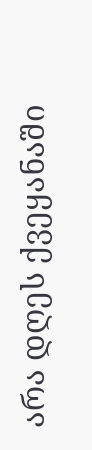არა დღეს ქვეყანაში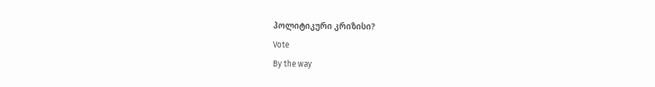პოლიტიკური კრიზისი?
Vote
By the way